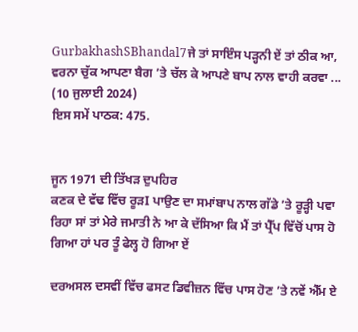GurbakhashSBhandal7ਜੇ ਤਾਂ ਸਾਇੰਸ ਪੜ੍ਹਨੀ ਏਂ ਤਾਂ ਠੀਕ ਆ, ਵਰਨਾ ਚੁੱਕ ਆਪਣਾ ਬੈਗ ’ਤੇ ਚੱਲ ਕੇ ਆਪਣੇ ਬਾਪ ਨਾਲ ਵਾਹੀ ਕਰਵਾ ...
(10 ਜੁਲਾਈ 2024)
ਇਸ ਸਮੇਂ ਪਾਠਕ: 475.


ਜੂਨ 1971 ਦੀ ਤਿੱਖੜ ਦੁਪਹਿਰ
ਕਣਕ ਦੇ ਵੱਢ ਵਿੱਚ ਰੂੜI ਪਾਉਣ ਦਾ ਸਮਾਂਬਾਪ ਨਾਲ ਗੱਡੇ ’ਤੇ ਰੂੜ੍ਹੀ ਪਵਾ ਰਿਹਾ ਸਾਂ ਤਾਂ ਮੇਰੇ ਜਮਾਤੀ ਨੇ ਆ ਕੇ ਦੱਸਿਆ ਕਿ ਮੈਂ ਤਾਂ ਪ੍ਰੈੱਪ ਵਿੱਚੋਂ ਪਾਸ ਹੋ ਗਿਆ ਹਾਂ ਪਰ ਤੂੰ ਫੇਲ੍ਹ ਹੋ ਗਿਆ ਏਂ

ਦਰਅਸਲ ਦਸਵੀਂ ਵਿੱਚ ਫਸਟ ਡਿਵੀਜ਼ਨ ਵਿੱਚ ਪਾਸ ਹੋਣ ’ਤੇ ਨਵੇਂ ਐੱਮ ਏ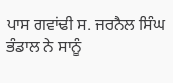ਪਾਸ ਗਵਾਂਢੀ ਸ. ਜਰਨੈਲ ਸਿੰਘ ਭੰਡਾਲ ਨੇ ਸਾਨੂੰ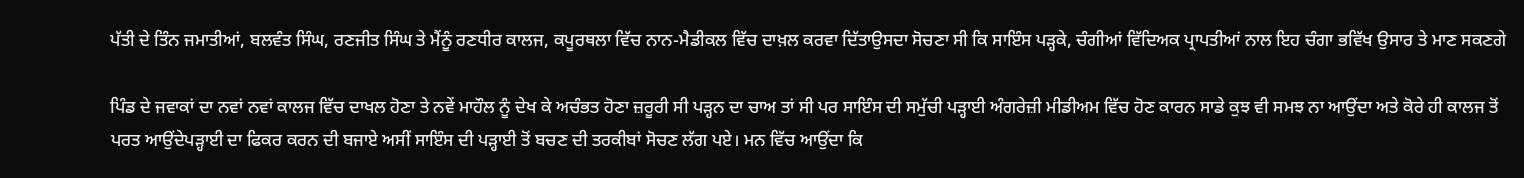ਪੱਤੀ ਦੇ ਤਿੰਨ ਜਮਾਤੀਆਂ, ਬਲਵੰਤ ਸਿੰਘ, ਰਣਜੀਤ ਸਿੰਘ ਤੇ ਮੈਂਨੂੰ ਰਣਧੀਰ ਕਾਲਜ, ਕਪੂਰਥਲਾ ਵਿੱਚ ਨਾਨ-ਮੈਡੀਕਲ ਵਿੱਚ ਦਾਖ਼ਲ ਕਰਵਾ ਦਿੱਤਾਉਸਦਾ ਸੋਚਣਾ ਸੀ ਕਿ ਸਾਇੰਸ ਪੜ੍ਹਕੇ, ਚੰਗੀਆਂ ਵਿੱਦਿਅਕ ਪ੍ਰਾਪਤੀਆਂ ਨਾਲ ਇਹ ਚੰਗਾ ਭਵਿੱਖ ਉਸਾਰ ਤੇ ਮਾਣ ਸਕਣਗੇ

ਪਿੰਡ ਦੇ ਜਵਾਕਾਂ ਦਾ ਨਵਾਂ ਨਵਾਂ ਕਾਲਜ ਵਿੱਚ ਦਾਖਲ ਹੋਣਾ ਤੇ ਨਵੇਂ ਮਾਹੌਲ ਨੂੰ ਦੇਖ ਕੇ ਅਚੰਭਤ ਹੋਣਾ ਜ਼ਰੂਰੀ ਸੀ ਪੜ੍ਹਨ ਦਾ ਚਾਅ ਤਾਂ ਸੀ ਪਰ ਸਾਇੰਸ ਦੀ ਸਮੁੱਚੀ ਪੜ੍ਹਾਈ ਅੰਗਰੇਜ਼ੀ ਮੀਡੀਅਮ ਵਿੱਚ ਹੋਣ ਕਾਰਨ ਸਾਡੇ ਕੁਝ ਵੀ ਸਮਝ ਨਾ ਆਉਂਦਾ ਅਤੇ ਕੋਰੇ ਹੀ ਕਾਲਜ ਤੋਂ ਪਰਤ ਆਉਂਦੇਪੜ੍ਹਾਈ ਦਾ ਫਿਕਰ ਕਰਨ ਦੀ ਬਜਾਏ ਅਸੀਂ ਸਾਇੰਸ ਦੀ ਪੜ੍ਹਾਈ ਤੋਂ ਬਚਣ ਦੀ ਤਰਕੀਬਾਂ ਸੋਚਣ ਲੱਗ ਪਏ। ਮਨ ਵਿੱਚ ਆਉਂਦਾ ਕਿ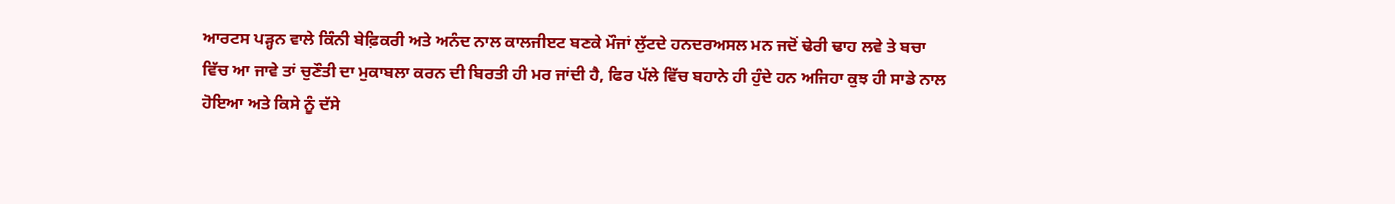ਆਰਟਸ ਪੜ੍ਹਨ ਵਾਲੇ ਕਿੰਨੀ ਬੇਫ਼ਿਕਰੀ ਅਤੇ ਅਨੰਦ ਨਾਲ ਕਾਲਜੀੲਟ ਬਣਕੇ ਮੌਜਾਂ ਲੁੱਟਦੇ ਹਨਦਰਅਸਲ ਮਨ ਜਦੋਂ ਢੇਰੀ ਢਾਹ ਲਵੇ ਤੇ ਬਚਾ ਵਿੱਚ ਆ ਜਾਵੇ ਤਾਂ ਚੁਣੌਤੀ ਦਾ ਮੁਕਾਬਲਾ ਕਰਨ ਦੀ ਬਿਰਤੀ ਹੀ ਮਰ ਜਾਂਦੀ ਹੈ, ਫਿਰ ਪੱਲੇ ਵਿੱਚ ਬਹਾਨੇ ਹੀ ਹੁੰਦੇ ਹਨ ਅਜਿਹਾ ਕੁਝ ਹੀ ਸਾਡੇ ਨਾਲ ਹੋਇਆ ਅਤੇ ਕਿਸੇ ਨੂੰ ਦੱਸੇ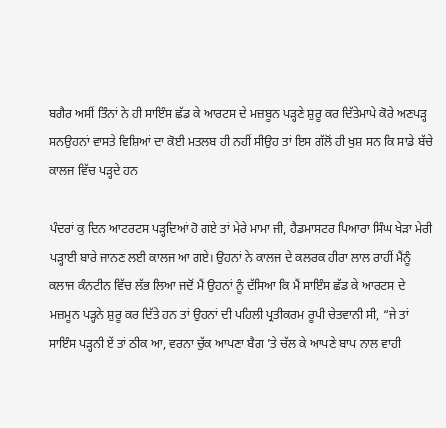ਬਗੈਰ ਅਸੀਂ ਤਿੰਨਾਂ ਨੇ ਹੀ ਸਾਇੰਸ ਛੱਡ ਕੇ ਆਰਟਸ ਦੇ ਮਜ਼ਬੂਨ ਪੜ੍ਹਣੇ ਸ਼ੁਰੂ ਕਰ ਦਿੱਤੇਮਾਪੇ ਕੋਰੇ ਅਣਪੜ੍ਹ ਸਨਉਹਨਾਂ ਵਾਸਤੇ ਵਿਸ਼ਿਆਂ ਦਾ ਕੋਈ ਮਤਲਬ ਹੀ ਨਹੀਂ ਸੀਉਹ ਤਾਂ ਇਸ ਗੱਲੋਂ ਹੀ ਖੁਸ਼ ਸਨ ਕਿ ਸਾਡੇ ਬੱਚੇ ਕਾਲਜ ਵਿੱਚ ਪੜ੍ਹਦੇ ਹਨ

ਪੰਦਰਾਂ ਕੁ ਦਿਨ ਆਟਰਟਸ ਪੜ੍ਹਦਿਆਂ ਹੋ ਗਏ ਤਾਂ ਮੇਰੇ ਮਾਮਾ ਜੀ, ਹੈਡਮਾਸਟਰ ਪਿਆਰਾ ਸਿੰਘ ਖੇੜਾ ਮੇਰੀ ਪੜ੍ਹਾਈ ਬਾਰੇ ਜਾਨਣ ਲਈ ਕਾਲਜ ਆ ਗਏ। ਉਹਨਾਂ ਨੇ ਕਾਲਜ ਦੇ ਕਲਰਕ ਹੀਰਾ ਲਾਲ ਰਾਹੀਂ ਮੈਂਨੂੰ ਕਲਾਜ ਕੰਨਟੀਨ ਵਿੱਚ ਲੱਭ ਲਿਆ ਜਦੋਂ ਮੈਂ ਉਹਨਾਂ ਨੂੰ ਦੱਸਿਆ ਕਿ ਮੈਂ ਸਾਇੰਸ ਛੱਡ ਕੇ ਆਰਟਸ ਦੇ ਮਜ਼ਮੂਨ ਪੜ੍ਹਨੇ ਸ਼ੁਰੂ ਕਰ ਦਿੱਤੇ ਹਨ ਤਾਂ ਉਹਨਾਂ ਦੀ ਪਹਿਲੀ ਪ੍ਰਤੀਕਰਮ ਰੂਪੀ ਚੇਤਵਾਨੀ ਸੀ, “ਜੇ ਤਾਂ ਸਾਇੰਸ ਪੜ੍ਹਨੀ ਏਂ ਤਾਂ ਠੀਕ ਆ, ਵਰਨਾ ਚੁੱਕ ਆਪਣਾ ਬੈਗ ’ਤੇ ਚੱਲ ਕੇ ਆਪਣੇ ਬਾਪ ਨਾਲ ਵਾਹੀ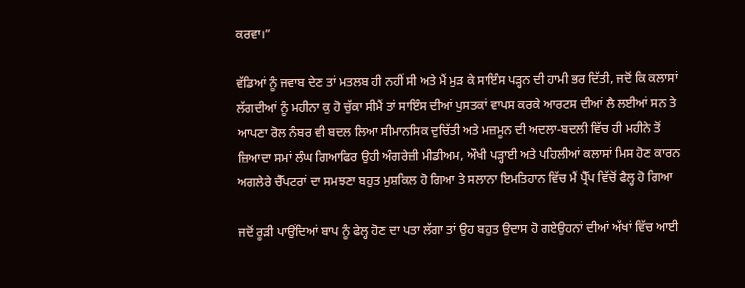ਕਰਵਾ।”

ਵੱਡਿਆਂ ਨੂੰ ਜਵਾਬ ਦੇਣ ਤਾਂ ਮਤਲਬ ਹੀ ਨਹੀਂ ਸੀ ਅਤੇ ਮੈਂ ਮੁੜ ਕੇ ਸਾਇੰਸ ਪੜ੍ਹਨ ਦੀ ਹਾਮੀ ਭਰ ਦਿੱਤੀ, ਜਦੋਂ ਕਿ ਕਲਾਸਾਂ ਲੱਗਦੀਆਂ ਨੂੰ ਮਹੀਨਾ ਕੁ ਹੋ ਚੁੱਕਾ ਸੀਮੈਂ ਤਾਂ ਸਾਇੰਸ ਦੀਆਂ ਪੁਸਤਕਾਂ ਵਾਪਸ ਕਰਕੇ ਆਰਟਸ ਦੀਆਂ ਲੈ ਲਈਆਂ ਸਨ ਤੇ ਆਪਣਾ ਰੋਲ ਨੰਬਰ ਵੀ ਬਦਲ ਲਿਆ ਸੀਮਾਨਸਿਕ ਦੁਚਿੱਤੀ ਅਤੇ ਮਜ਼ਮੂਨ ਦੀ ਅਦਲਾ-ਬਦਲੀ ਵਿੱਚ ਹੀ ਮਹੀਨੇ ਤੋਂ ਜ਼ਿਆਦਾ ਸਮਾਂ ਲੰਘ ਗਿਆਫਿਰ ਉਹੀ ਅੰਗਰੇਜ਼ੀ ਮੀਡੀਅਮ, ਔਖੀ ਪੜ੍ਹਾਈ ਅਤੇ ਪਹਿਲੀਆਂ ਕਲਾਸਾਂ ਮਿਸ ਹੋਣ ਕਾਰਨ ਅਗਲੇਰੇ ਚੈੱਪਟਰਾਂ ਦਾ ਸਮਝਣਾ ਬਹੁਤ ਮੁਸ਼ਕਿਲ ਹੋ ਗਿਆ ਤੇ ਸਲਾਨਾ ਇਮਤਿਹਾਨ ਵਿੱਚ ਮੈਂ ਪ੍ਰੈੱਪ ਵਿੱਚੋਂ ਫੈਲ੍ਹ ਹੋ ਗਿਆ

ਜਦੋਂ ਰੂੜੀ ਪਾਉਂਦਿਆਂ ਬਾਪ ਨੂੰ ਫੇਲ੍ਹ ਹੋਣ ਦਾ ਪਤਾ ਲੱਗਾ ਤਾਂ ਉਹ ਬਹੁਤ ਉਦਾਸ ਹੋ ਗਏਉਹਨਾਂ ਦੀਆਂ ਅੱਖਾਂ ਵਿੱਚ ਆਈ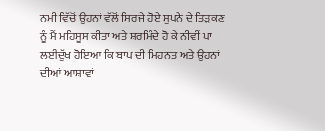ਨਮੀ ਵਿੱਚੋਂ ਉਹਨਾਂ ਵੱਲੋਂ ਸਿਰਜੇ ਹੋਏ ਸੁਪਨੇ ਦੇ ਤਿੜਕਣ ਨੂੰ ਮੈਂ ਮਹਿਸੂਸ ਕੀਤਾ ਅਤੇ ਸ਼ਰਮਿੰਦੇ ਹੋ ਕੇ ਨੀਵੀਂ ਪਾ ਲਈਦੁੱਖ ਹੋਇਆ ਕਿ ਬਾਪ ਦੀ ਮਿਹਨਤ ਅਤੇ ਉਹਨਾਂ ਦੀਆਂ ਆਸ਼ਾਵਾਂ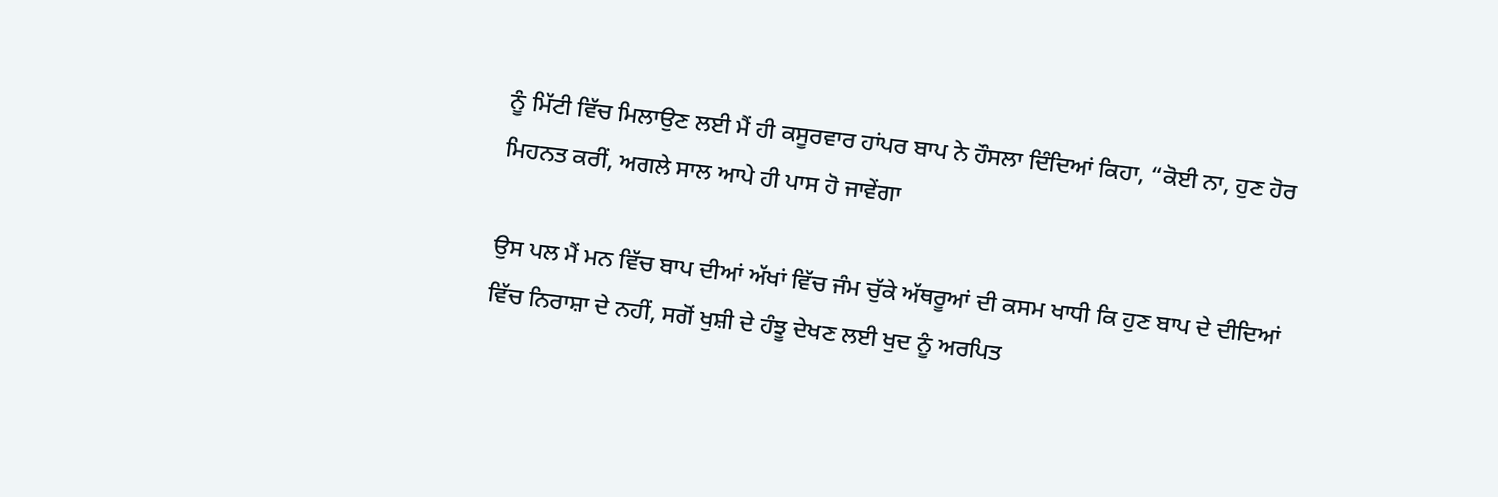ਨੂੰ ਮਿੱਟੀ ਵਿੱਚ ਮਿਲਾਉਣ ਲਈ ਮੈਂ ਹੀ ਕਸੂਰਵਾਰ ਹਾਂਪਰ ਬਾਪ ਨੇ ਹੌਸਲਾ ਦਿੰਦਿਆਂ ਕਿਹਾ, “ਕੋਈ ਨਾ, ਹੁਣ ਹੋਰ ਮਿਹਨਤ ਕਰੀਂ, ਅਗਲੇ ਸਾਲ ਆਪੇ ਹੀ ਪਾਸ ਹੋ ਜਾਵੇਂਗਾ

ਉਸ ਪਲ ਮੈਂ ਮਨ ਵਿੱਚ ਬਾਪ ਦੀਆਂ ਅੱਖਾਂ ਵਿੱਚ ਜੰਮ ਚੁੱਕੇ ਅੱਥਰੂਆਂ ਦੀ ਕਸਮ ਖਾਧੀ ਕਿ ਹੁਣ ਬਾਪ ਦੇ ਦੀਦਿਆਂ ਵਿੱਚ ਨਿਰਾਸ਼ਾ ਦੇ ਨਹੀਂ, ਸਗੋਂ ਖੁਸ਼ੀ ਦੇ ਹੰਝੂ ਦੇਖਣ ਲਈ ਖੁਦ ਨੂੰ ਅਰਪਿਤ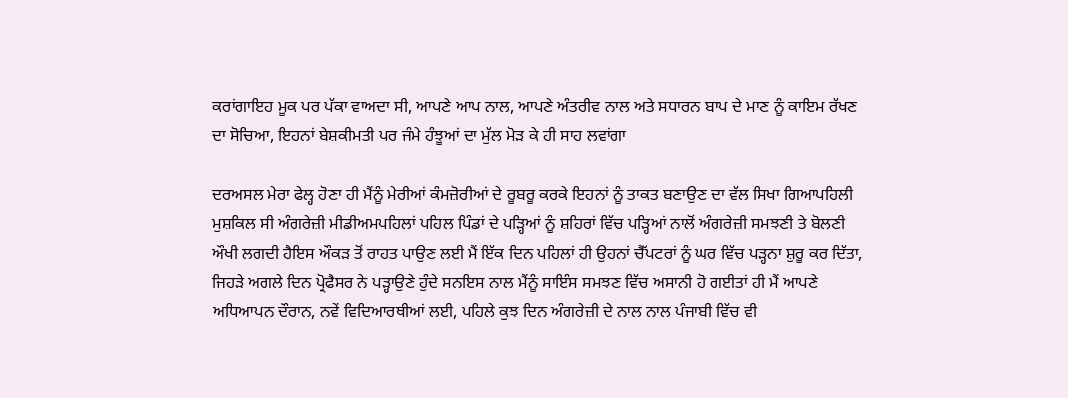ਕਰਾਂਗਾਇਹ ਮੂਕ ਪਰ ਪੱਕਾ ਵਾਅਦਾ ਸੀ, ਆਪਣੇ ਆਪ ਨਾਲ, ਆਪਣੇ ਅੰਤਰੀਵ ਨਾਲ ਅਤੇ ਸਧਾਰਨ ਬਾਪ ਦੇ ਮਾਣ ਨੂੰ ਕਾਇਮ ਰੱਖਣ ਦਾ ਸੋਚਿਆ, ਇਹਨਾਂ ਬੇਸ਼ਕੀਮਤੀ ਪਰ ਜੰਮੇ ਹੰਝੂਆਂ ਦਾ ਮੁੱਲ ਮੋੜ ਕੇ ਹੀ ਸਾਹ ਲਵਾਂਗਾ

ਦਰਅਸਲ ਮੇਰਾ ਫੇਲ੍ਹ ਹੋਣਾ ਹੀ ਮੈਂਨੂੰ ਮੇਰੀਆਂ ਕੰਮਜ਼ੋਰੀਆਂ ਦੇ ਰੂਬਰੂ ਕਰਕੇ ਇਹਨਾਂ ਨੂੰ ਤਾਕਤ ਬਣਾਉਣ ਦਾ ਵੱਲ ਸਿਖਾ ਗਿਆਪਹਿਲੀ ਮੁਸ਼ਕਿਲ ਸੀ ਅੰਗਰੇਜ਼ੀ ਮੀਡੀਅਮਪਹਿਲਾਂ ਪਹਿਲ ਪਿੰਡਾਂ ਦੇ ਪੜ੍ਹਿਆਂ ਨੂੰ ਸ਼ਹਿਰਾਂ ਵਿੱਚ ਪੜ੍ਹਿਆਂ ਨਾਲੋਂ ਅੰਗਰੇਜ਼ੀ ਸਮਝਣੀ ਤੇ ਬੋਲਣੀ ਔਖੀ ਲਗਦੀ ਹੈਇਸ ਔਕੜ ਤੋਂ ਰਾਹਤ ਪਾਉਣ ਲਈ ਮੈਂ ਇੱਕ ਦਿਨ ਪਹਿਲਾਂ ਹੀ ਉਹਨਾਂ ਚੈੱਪਟਰਾਂ ਨੂੰ ਘਰ ਵਿੱਚ ਪੜ੍ਹਨਾ ਸ਼ੁਰੂ ਕਰ ਦਿੱਤਾ, ਜਿਹੜੇ ਅਗਲੇ ਦਿਨ ਪ੍ਰੋਫੈਸਰ ਨੇ ਪੜ੍ਹਾਉਣੇ ਹੁੰਦੇ ਸਨਇਸ ਨਾਲ ਮੈਂਨੂੰ ਸਾਇੰਸ ਸਮਝਣ ਵਿੱਚ ਅਸਾਨੀ ਹੋ ਗਈਤਾਂ ਹੀ ਮੈਂ ਆਪਣੇ ਅਧਿਆਪਨ ਦੌਰਾਨ, ਨਵੇਂ ਵਿਦਿਆਰਥੀਆਂ ਲਈ, ਪਹਿਲੇ ਕੁਝ ਦਿਨ ਅੰਗਰੇਜ਼ੀ ਦੇ ਨਾਲ ਨਾਲ ਪੰਜਾਬੀ ਵਿੱਚ ਵੀ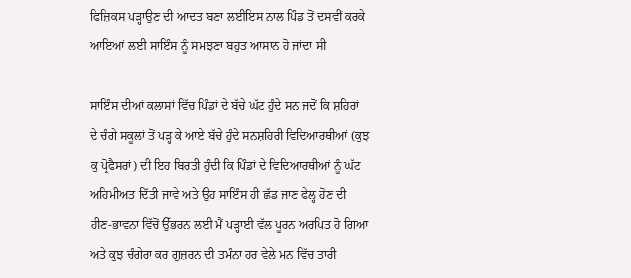ਫਿਜ਼ਿਕਸ ਪੜ੍ਹਾਉਣ ਦੀ ਆਦਤ ਬਣਾ ਲਈਇਸ ਨਾਲ ਪਿੰਡ ਤੋਂ ਦਸਵੀਂ ਕਰਕੇ ਆਇਆਂ ਲਈ ਸਾਇੰਸ ਨੂੰ ਸਮਝਣਾ ਬਹੁਤ ਆਸਾਨ ਹੋ ਜਾਂਦਾ ਸੀ

ਸਾਇੰਸ ਦੀਆਂ ਕਲਾਸਾਂ ਵਿੱਚ ਪਿੰਡਾਂ ਦੇ ਬੱਚੇ ਘੱਟ ਹੁੰਦੇ ਸਨ ਜਦੋਂ ਕਿ ਸ਼ਹਿਰਾਂ ਦੇ ਚੰਗੇ ਸਕੂਲਾਂ ਤੋਂ ਪੜ੍ਹ ਕੇ ਆਏ ਬੱਚੇ ਹੁੰਦੇ ਸਨਸ਼ਹਿਰੀ ਵਿਦਿਆਰਥੀਆਂ (ਕੁਝ ਕੁ ਪ੍ਰੋਫੈਸਰਾਂ) ਦੀ ਇਹ ਬਿਰਤੀ ਹੁੰਦੀ ਕਿ ਪਿੰਡਾਂ ਦੇ ਵਿਦਿਆਰਥੀਆਂ ਨੂੰ ਘੱਟ ਅਹਿਮੀਅਤ ਦਿੱਤੀ ਜਾਵੇ ਅਤੇ ਉਹ ਸਾਇੰਸ ਹੀ ਛੱਡ ਜਾਣ ਫੇਲ੍ਹ ਹੋਣ ਦੀ ਹੀਣ-ਭਾਵਨਾ ਵਿੱਚੋਂ ਉੱਭਰਨ ਲਈ ਮੈਂ ਪੜ੍ਹਾਈ ਵੱਲ ਪੂਰਨ ਅਰਪਿਤ ਹੋ ਗਿਆ ਅਤੇ ਕੁਝ ਚੰਗੇਰਾ ਕਰ ਗੁਜ਼ਰਨ ਦੀ ਤਮੰਨਾ ਹਰ ਵੇਲੇ ਮਨ ਵਿੱਚ ਤਾਰੀ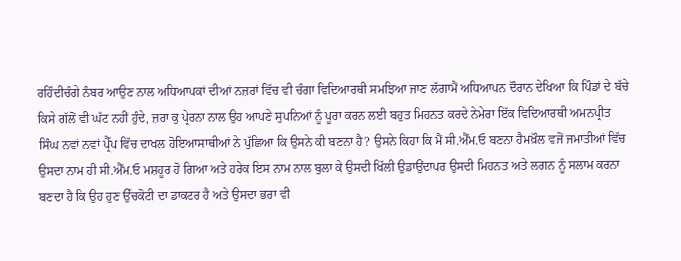ਰਹਿੰਦੀਚੰਗੇ ਨੰਬਰ ਆਉਣ ਨਾਲ ਅਧਿਆਪਕਾਂ ਦੀਆਂ ਨਜ਼ਰਾਂ ਵਿੱਚ ਵੀ ਚੰਗਾ ਵਿਦਿਆਰਥੀ ਸਮਝਿਆ ਜਾਣ ਲੱਗਾਮੈਂ ਅਧਿਆਪਨ ਦੌਰਾਨ ਦੇਖਿਆ ਕਿ ਪਿੰਡਾਂ ਦੇ ਬੱਚੇ ਕਿਸੇ ਗੱਲੋਂ ਵੀ ਘੱਟ ਨਹੀਂ ਹੁੰਦੇ, ਜ਼ਰਾ ਕੁ ਪ੍ਰੇਰਨਾ ਨਾਲ ਉਹ ਆਪਣੇ ਸੁਪਨਿਆਂ ਨੂੰ ਪੂਰਾ ਕਰਨ ਲਈ ਬਹੁਤ ਮਿਹਨਤ ਕਰਦੇ ਨੇਮੇਰਾ ਇੱਕ ਵਿਦਿਆਰਥੀ ਅਮਨਪ੍ਰੀਤ ਸਿੰਘ ਨਵਾਂ ਨਵਾਂ ਪ੍ਰੈੱਪ ਵਿੱਚ ਦਾਖਲ ਹੋਇਆਸਾਥੀਆਂ ਨੇ ਪੁੱਛਿਆ ਕਿ ਉਸਨੇ ਕੀ ਬਣਨਾ ਹੈ? ਉਸਨੇ ਕਿਹਾ ਕਿ ਮੈਂ ਸੀ.ਐੱਮ.ਓ ਬਣਨਾ ਹੈਮਖ਼ੌਲ ਵਜੋਂ ਜਮਾਤੀਆਂ ਵਿੱਚ ਉਸਦਾ ਨਾਮ ਹੀ ਸੀ.ਐੱਮ.ਓ ਮਸ਼ਹੂਰ ਹੋ ਗਿਆ ਅਤੇ ਹਰੇਕ ਇਸ ਨਾਮ ਨਾਲ ਬੁਲਾ ਕੇ ਉਸਦੀ ਖਿੱਲੀ ਉਡਾਉਂਦਾਪਰ ਉਸਦੀ ਮਿਹਨਤ ਅਤੇ ਲਗਨ ਨੂੰ ਸਲਾਮ ਕਰਨਾ ਬਣਦਾ ਹੈ ਕਿ ਉਹ ਹੁਣ ਉੱਚਕੋਟੀ ਦਾ ਡਾਕਟਰ ਹੈ ਅਤੇ ਉਸਦਾ ਭਰਾ ਵੀ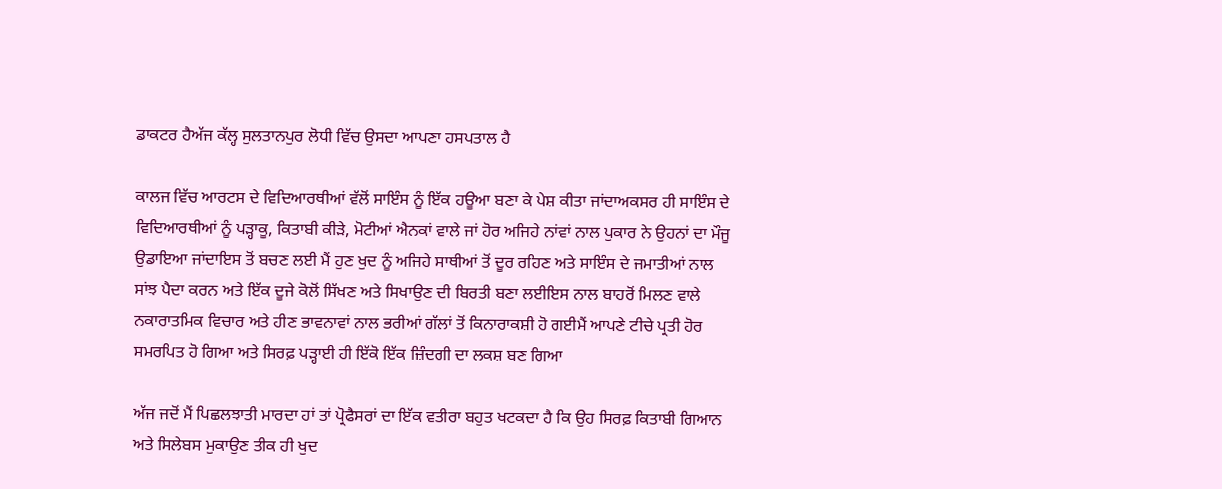ਡਾਕਟਰ ਹੈਅੱਜ ਕੱਲ੍ਹ ਸੁਲਤਾਨਪੁਰ ਲੋਧੀ ਵਿੱਚ ਉਸਦਾ ਆਪਣਾ ਹਸਪਤਾਲ ਹੈ

ਕਾਲਜ ਵਿੱਚ ਆਰਟਸ ਦੇ ਵਿਦਿਆਰਥੀਆਂ ਵੱਲੋਂ ਸਾਇੰਸ ਨੂੰ ਇੱਕ ਹਊਆ ਬਣਾ ਕੇ ਪੇਸ਼ ਕੀਤਾ ਜਾਂਦਾਅਕਸਰ ਹੀ ਸਾਇੰਸ ਦੇ ਵਿਦਿਆਰਥੀਆਂ ਨੂੰ ਪੜ੍ਹਾਕੂ, ਕਿਤਾਬੀ ਕੀੜੇ, ਮੋਟੀਆਂ ਐਨਕਾਂ ਵਾਲੇ ਜਾਂ ਹੋਰ ਅਜਿਹੇ ਨਾਂਵਾਂ ਨਾਲ ਪੁਕਾਰ ਨੇ ਉਹਨਾਂ ਦਾ ਮੌਜੂ ਉਡਾਇਆ ਜਾਂਦਾਇਸ ਤੋਂ ਬਚਣ ਲਈ ਮੈਂ ਹੁਣ ਖੁਦ ਨੂੰ ਅਜਿਹੇ ਸਾਥੀਆਂ ਤੋਂ ਦੂਰ ਰਹਿਣ ਅਤੇ ਸਾਇੰਸ ਦੇ ਜਮਾਤੀਆਂ ਨਾਲ ਸਾਂਝ ਪੈਦਾ ਕਰਨ ਅਤੇ ਇੱਕ ਦੂਜੇ ਕੋਲੋਂ ਸਿੱਖਣ ਅਤੇ ਸਿਖਾਉਣ ਦੀ ਬਿਰਤੀ ਬਣਾ ਲਈਇਸ ਨਾਲ ਬਾਹਰੋਂ ਮਿਲਣ ਵਾਲੇ ਨਕਾਰਾਤਮਿਕ ਵਿਚਾਰ ਅਤੇ ਹੀਣ ਭਾਵਨਾਵਾਂ ਨਾਲ ਭਰੀਆਂ ਗੱਲਾਂ ਤੋਂ ਕਿਨਾਰਾਕਸ਼ੀ ਹੋ ਗਈਮੈਂ ਆਪਣੇ ਟੀਚੇ ਪ੍ਰਤੀ ਹੋਰ ਸਮਰਪਿਤ ਹੋ ਗਿਆ ਅਤੇ ਸਿਰਫ਼ ਪੜ੍ਹਾਈ ਹੀ ਇੱਕੋ ਇੱਕ ਜ਼ਿੰਦਗੀ ਦਾ ਲਕਸ਼ ਬਣ ਗਿਆ

ਅੱਜ ਜਦੋਂ ਮੈਂ ਪਿਛਲਝਾਤੀ ਮਾਰਦਾ ਹਾਂ ਤਾਂ ਪ੍ਰੋਫੈਸਰਾਂ ਦਾ ਇੱਕ ਵਤੀਰਾ ਬਹੁਤ ਖਟਕਦਾ ਹੈ ਕਿ ਉਹ ਸਿਰਫ਼ ਕਿਤਾਬੀ ਗਿਆਨ ਅਤੇ ਸਿਲੇਬਸ ਮੁਕਾਉਣ ਤੀਕ ਹੀ ਖੁਦ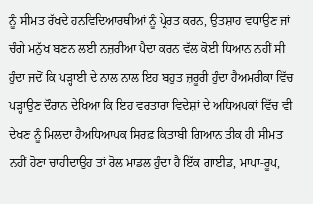ਨੂੰ ਸੀਮਤ ਰੱਖਦੇ ਹਨਵਿਦਿਆਰਥੀਆਂ ਨੂੰ ਪ੍ਰੇਰਤ ਕਰਨ, ਉਤਸ਼ਾਹ ਵਧਾਉਣ ਜਾਂ ਚੰਗੇ ਮਨੁੱਖ ਬਣਨ ਲਈ ਨਜ਼ਰੀਆ ਪੈਦਾ ਕਰਨ ਵੱਲ ਕੋਈ ਧਿਆਨ ਨਹੀਂ ਸੀ ਹੁੰਦਾ ਜਦੋਂ ਕਿ ਪੜ੍ਹਾਈ ਦੇ ਨਾਲ ਨਾਲ ਇਹ ਬਹੁਤ ਜ਼ਰੂਰੀ ਹੁੰਦਾ ਹੈਅਮਰੀਕਾ ਵਿੱਚ ਪੜ੍ਹਾਉਣ ਦੌਰਾਨ ਦੇਖਿਆ ਕਿ ਇਹ ਵਰਤਾਰਾ ਵਿਦੇਸ਼ਾਂ ਦੇ ਅਧਿਅਪਕਾਂ ਵਿੱਚ ਵੀ ਦੇਖਣ ਨੂੰ ਮਿਲਦਾ ਹੈਅਧਿਆਪਕ ਸਿਰਫ਼ ਕਿਤਾਬੀ ਗਿਆਨ ਤੀਕ ਹੀ ਸੀਮਤ ਨਹੀਂ ਹੋਣਾ ਚਾਹੀਦਾਉਹ ਤਾਂ ਰੋਲ ਮਾਡਲ ਹੁੰਦਾ ਹੈ ਇੱਕ ਗਾਈਡ, ਮਾਪਾ-ਰੂਪ,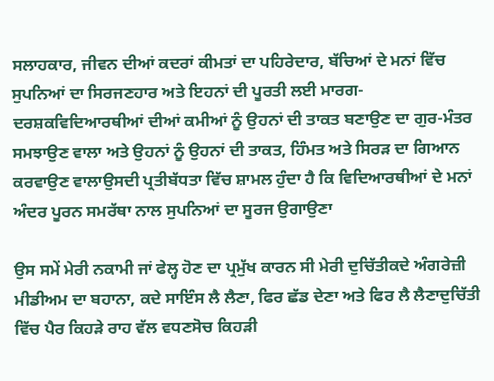ਸਲਾਹਕਾਰ, ਜੀਵਨ ਦੀਆਂ ਕਦਰਾਂ ਕੀਮਤਾਂ ਦਾ ਪਹਿਰੇਦਾਰ, ਬੱਚਿਆਂ ਦੇ ਮਨਾਂ ਵਿੱਚ ਸੁਪਨਿਆਂ ਦਾ ਸਿਰਜਣਹਾਰ ਅਤੇ ਇਹਨਾਂ ਦੀ ਪੂਰਤੀ ਲਈ ਮਾਰਗ-ਦਰਸ਼ਕਵਿਦਿਆਰਥੀਆਂ ਦੀਆਂ ਕਮੀਆਂ ਨੂੰ ਉਹਨਾਂ ਦੀ ਤਾਕਤ ਬਣਾਉਣ ਦਾ ਗੁਰ-ਮੰਤਰ ਸਮਝਾਉਣ ਵਾਲਾ ਅਤੇ ਉਹਨਾਂ ਨੂੰ ਉਹਨਾਂ ਦੀ ਤਾਕਤ, ਹਿੰਮਤ ਅਤੇ ਸਿਰੜ ਦਾ ਗਿਆਨ ਕਰਵਾਉਣ ਵਾਲਾਉਸਦੀ ਪ੍ਰਤੀਬੱਧਤਾ ਵਿੱਚ ਸ਼ਾਮਲ ਹੁੰਦਾ ਹੈ ਕਿ ਵਿਦਿਆਰਥੀਆਂ ਦੇ ਮਨਾਂ ਅੰਦਰ ਪੂਰਨ ਸਮਰੱਥਾ ਨਾਲ ਸੁਪਨਿਆਂ ਦਾ ਸੂਰਜ ਉਗਾਉਣਾ

ਉਸ ਸਮੇਂ ਮੇਰੀ ਨਕਾਮੀ ਜਾਂ ਫੇਲ੍ਹ ਹੋਣ ਦਾ ਪ੍ਰਮੁੱਖ ਕਾਰਨ ਸੀ ਮੇਰੀ ਦੁਚਿੱਤੀਕਦੇ ਅੰਗਰੇਜ਼ੀ ਮੀਡੀਅਮ ਦਾ ਬਹਾਨਾ, ਕਦੇ ਸਾਇੰਸ ਲੈ ਲੈਣਾ, ਫਿਰ ਛੱਡ ਦੇਣਾ ਅਤੇ ਫਿਰ ਲੈ ਲੈਣਾਦੁਚਿੱਤੀ ਵਿੱਚ ਪੈਰ ਕਿਹੜੇ ਰਾਹ ਵੱਲ ਵਧਣਸੋਚ ਕਿਹੜੀ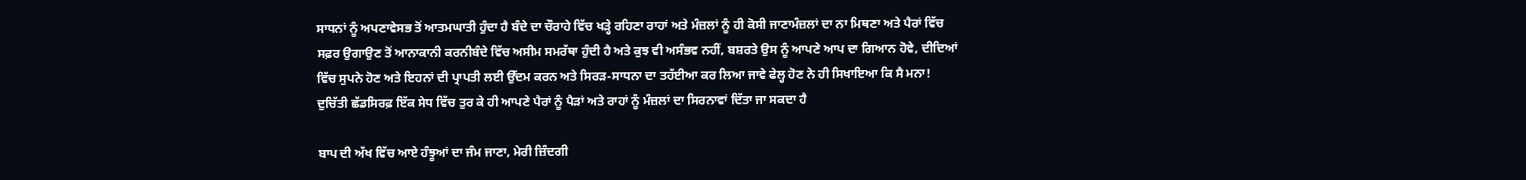ਸਾਧਨਾਂ ਨੂੰ ਅਪਣਾਵੇਸਭ ਤੋਂ ਆਤਮਘਾਤੀ ਹੁੰਦਾ ਹੈ ਬੰਦੇ ਦਾ ਚੌਰਾਹੇ ਵਿੱਚ ਖੜ੍ਹੇ ਰਹਿਣਾ ਰਾਹਾਂ ਅਤੇ ਮੰਜ਼ਲਾਂ ਨੂੰ ਹੀ ਕੋਸੀ ਜਾਣਾਮੰਜ਼ਲਾਂ ਦਾ ਨਾ ਮਿਥਣਾ ਅਤੇ ਪੈਰਾਂ ਵਿੱਚ ਸਫ਼ਰ ਉਗਾਉਣ ਤੋਂ ਆਨਾਕਾਨੀ ਕਰਨੀਬੰਦੇ ਵਿੱਚ ਅਸੀਮ ਸਮਰੱਥਾ ਹੁੰਦੀ ਹੈ ਅਤੇ ਕੁਝ ਵੀ ਅਸੰਭਵ ਨਹੀਂ, ਬਸ਼ਰਤੇ ਉਸ ਨੂੰ ਆਪਣੇ ਆਪ ਦਾ ਗਿਆਨ ਹੋਵੇ, ਦੀਦਿਆਂ ਵਿੱਚ ਸੁਪਨੇ ਹੋਣ ਅਤੇ ਇਹਨਾਂ ਦੀ ਪ੍ਰਾਪਤੀ ਲਈ ਉੱਦਮ ਕਰਨ ਅਤੇ ਸਿਰੜ-ਸਾਧਨਾ ਦਾ ਤਹੱਈਆ ਕਰ ਲਿਆ ਜਾਵੇ ਫੇਲ੍ਹ ਹੋਣ ਨੇ ਹੀ ਸਿਖਾਇਆ ਕਿ ਸੈ ਮਨਾ! ਦੁਚਿੱਤੀ ਛੱਡਸਿਰਫ਼ ਇੱਕ ਸੇਧ ਵਿੱਚ ਤੁਰ ਕੇ ਹੀ ਆਪਣੇ ਪੈਰਾਂ ਨੂੰ ਪੈੜਾਂ ਅਤੇ ਰਾਹਾਂ ਨੂੰ ਮੰਜ਼ਲਾਂ ਦਾ ਸਿਰਨਾਵਾਂ ਦਿੱਤਾ ਜਾ ਸਕਦਾ ਹੈ

ਬਾਪ ਦੀ ਅੱਖ ਵਿੱਚ ਆਏ ਹੰਝੂਆਂ ਦਾ ਜੰਮ ਜਾਣਾ, ਮੇਰੀ ਜ਼ਿੰਦਗੀ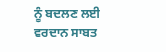ਨੂੰ ਬਦਲਣ ਲਈ ਵਰਦਾਨ ਸਾਬਤ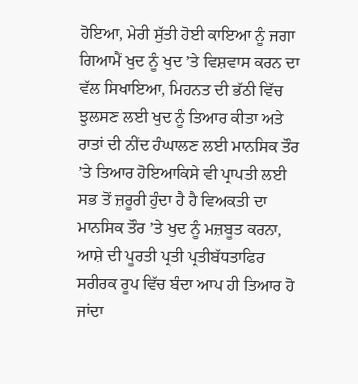ਹੋਇਆ, ਮੇਰੀ ਸੁੱਤੀ ਹੋਈ ਕਾਇਆ ਨੂੰ ਜਗਾ ਗਿਆਮੈਂ ਖੁਦ ਨੂੰ ਖੁਦ ’ਤੇ ਵਿਸ਼ਵਾਸ ਕਰਨ ਦਾ ਵੱਲ ਸਿਖਾਇਆ, ਮਿਹਨਤ ਦੀ ਭੱਠੀ ਵਿੱਚ ਝੁਲਸਣ ਲਈ ਖੁਦ ਨੂੰ ਤਿਆਰ ਕੀਤਾ ਅਤੇ ਰਾਤਾਂ ਦੀ ਨੀਂਦ ਹੰਘਾਲਣ ਲਈ ਮਾਨਸਿਕ ਤੌਰ ’ਤੇ ਤਿਆਰ ਹੋਇਆਕਿਸੇ ਵੀ ਪ੍ਰਾਪਤੀ ਲਈ ਸਭ ਤੋਂ ਜ਼ਰੂਰੀ ਹੁੰਦਾ ਹੈ ਹੈ ਵਿਅਕਤੀ ਦਾ ਮਾਨਸਿਕ ਤੌਰ ’ਤੇ ਖੁਦ ਨੂੰ ਮਜ਼ਬੂਤ ਕਰਨਾ, ਆਸ਼ੇ ਦੀ ਪੂਰਤੀ ਪ੍ਰਤੀ ਪ੍ਰਤੀਬੱਧਤਾਫਿਰ ਸਰੀਰਕ ਰੂਪ ਵਿੱਚ ਬੰਦਾ ਆਪ ਹੀ ਤਿਆਰ ਹੋ ਜਾਂਦਾ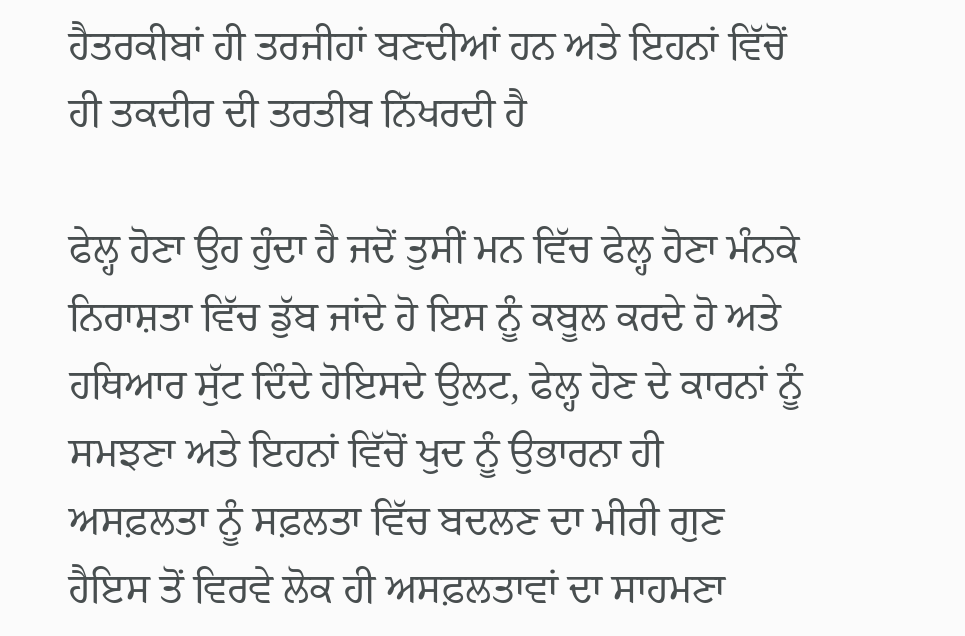ਹੈਤਰਕੀਬਾਂ ਹੀ ਤਰਜੀਹਾਂ ਬਣਦੀਆਂ ਹਨ ਅਤੇ ਇਹਨਾਂ ਵਿੱਚੋਂ ਹੀ ਤਕਦੀਰ ਦੀ ਤਰਤੀਬ ਨਿੱਖਰਦੀ ਹੈ

ਫੇਲ੍ਹ ਹੋਣਾ ਉਹ ਹੁੰਦਾ ਹੈ ਜਦੋਂ ਤੁਸੀਂ ਮਨ ਵਿੱਚ ਫੇਲ੍ਹ ਹੋਣਾ ਮੰਨਕੇ ਨਿਰਾਸ਼ਤਾ ਵਿੱਚ ਡੁੱਬ ਜਾਂਦੇ ਹੋ ਇਸ ਨੂੰ ਕਬੂਲ ਕਰਦੇ ਹੋ ਅਤੇ ਹਥਿਆਰ ਸੁੱਟ ਦਿੰਦੇ ਹੋਇਸਦੇ ਉਲਟ, ਫੇਲ੍ਹ ਹੋਣ ਦੇ ਕਾਰਨਾਂ ਨੂੰ ਸਮਝਣਾ ਅਤੇ ਇਹਨਾਂ ਵਿੱਚੋਂ ਖੁਦ ਨੂੰ ਉਭਾਰਨਾ ਹੀ ਅਸਫ਼ਲਤਾ ਨੂੰ ਸਫ਼ਲਤਾ ਵਿੱਚ ਬਦਲਣ ਦਾ ਮੀਰੀ ਗੁਣ ਹੈਇਸ ਤੋਂ ਵਿਰਵੇ ਲੋਕ ਹੀ ਅਸਫ਼ਲਤਾਵਾਂ ਦਾ ਸਾਹਮਣਾ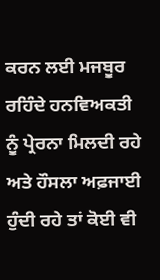ਕਰਨ ਲਈ ਮਜਬੂਰ ਰਹਿੰਦੇ ਹਨਵਿਅਕਤੀ ਨੂੰ ਪ੍ਰੇਰਨਾ ਮਿਲਦੀ ਰਹੇ ਅਤੇ ਹੌਸਲਾ ਅਫ਼ਜਾਈ ਹੁੰਦੀ ਰਹੇ ਤਾਂ ਕੋਈ ਵੀ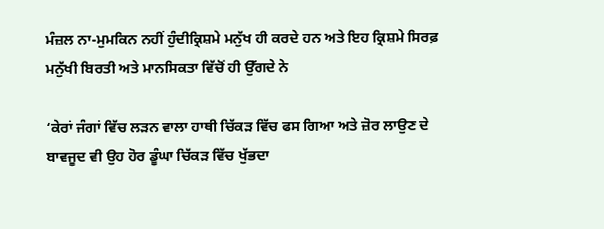ਮੰਜ਼ਲ ਨਾ-ਮੁਮਕਿਨ ਨਹੀਂ ਹੁੰਦੀਕ੍ਰਿਸ਼ਮੇ ਮਨੁੱਖ ਹੀ ਕਰਦੇ ਹਨ ਅਤੇ ਇਹ ਕ੍ਰਿਸ਼ਮੇ ਸਿਰਫ਼ ਮਨੁੱਖੀ ਬਿਰਤੀ ਅਤੇ ਮਾਨਸਿਕਤਾ ਵਿੱਚੋਂ ਹੀ ਉੱਗਦੇ ਨੇ

‘ਕੇਰਾਂ ਜੰਗਾਂ ਵਿੱਚ ਲੜਨ ਵਾਲਾ ਹਾਥੀ ਚਿੱਕੜ ਵਿੱਚ ਫਸ ਗਿਆ ਅਤੇ ਜ਼ੋਰ ਲਾਉਣ ਦੇ ਬਾਵਜੂਦ ਵੀ ਉਹ ਹੋਰ ਡੂੰਘਾ ਚਿੱਕੜ ਵਿੱਚ ਖੁੱਭਦਾ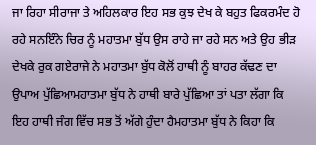ਜਾ ਰਿਹਾ ਸੀਰਾਜਾ ਤੇ ਅਹਿਲਕਾਰ ਇਹ ਸਭ ਕੁਝ ਦੇਖ ਕੇ ਬਹੁਤ ਫਿਕਰਮੰਦ ਹੋ ਰਹੇ ਸਨਇੰਨੇ ਚਿਰ ਨੂੰ ਮਹਾਤਮਾ ਬੁੱਧ ਉਸ ਰਾਹੇ ਜਾ ਰਹੇ ਸਨ ਅਤੇ ਉਹ ਭੀੜ ਦੇਖਕੇ ਰੁਕ ਗਏਰਾਜੇ ਨੇ ਮਹਾਤਮਾ ਬੁੱਧ ਕੋਲੋਂ ਹਾਥੀ ਨੂੰ ਬਾਹਰ ਕੱਢਣ ਦਾ ਉਪਾਅ ਪੁੱਛਿਆਮਹਾਤਮਾ ਬੁੱਧ ਨੇ ਹਾਥੀ ਬਾਰੇ ਪੁੱਛਿਆ ਤਾਂ ਪਤਾ ਲੱਗਾ ਕਿ ਇਹ ਹਾਥੀ ਜੰਗ ਵਿੱਚ ਸਭ ਤੋਂ ਅੱਗੇ ਹੁੰਦਾ ਹੈਮਹਾਤਮਾ ਬੁੱਧ ਨੇ ਕਿਹਾ ਕਿ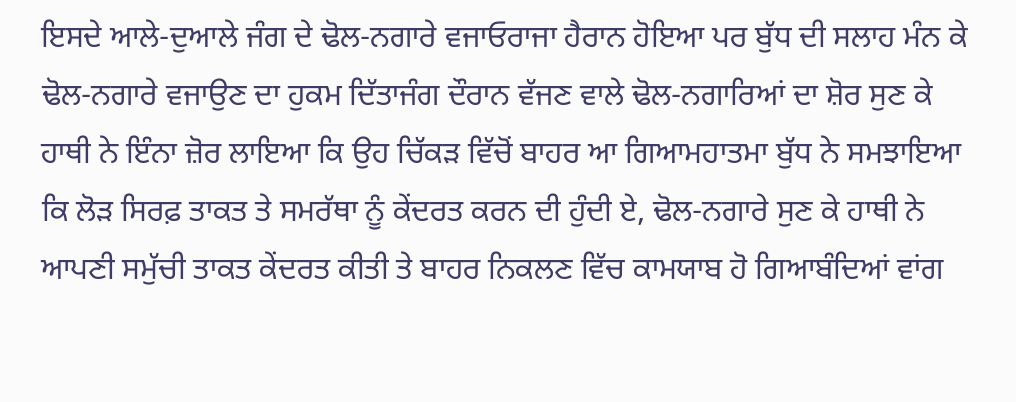ਇਸਦੇ ਆਲੇ-ਦੁਆਲੇ ਜੰਗ ਦੇ ਢੋਲ-ਨਗਾਰੇ ਵਜਾਓਰਾਜਾ ਹੈਰਾਨ ਹੋਇਆ ਪਰ ਬੁੱਧ ਦੀ ਸਲਾਹ ਮੰਨ ਕੇ ਢੋਲ-ਨਗਾਰੇ ਵਜਾਉਣ ਦਾ ਹੁਕਮ ਦਿੱਤਾਜੰਗ ਦੌਰਾਨ ਵੱਜਣ ਵਾਲੇ ਢੋਲ-ਨਗਾਰਿਆਂ ਦਾ ਸ਼ੋਰ ਸੁਣ ਕੇ ਹਾਥੀ ਨੇ ਇੰਨਾ ਜ਼ੋਰ ਲਾਇਆ ਕਿ ਉਹ ਚਿੱਕੜ ਵਿੱਚੋਂ ਬਾਹਰ ਆ ਗਿਆਮਹਾਤਮਾ ਬੁੱਧ ਨੇ ਸਮਝਾਇਆ ਕਿ ਲੋੜ ਸਿਰਫ਼ ਤਾਕਤ ਤੇ ਸਮਰੱਥਾ ਨੂੰ ਕੇਂਦਰਤ ਕਰਨ ਦੀ ਹੁੰਦੀ ਏ, ਢੋਲ-ਨਗਾਰੇ ਸੁਣ ਕੇ ਹਾਥੀ ਨੇ ਆਪਣੀ ਸਮੁੱਚੀ ਤਾਕਤ ਕੇਂਦਰਤ ਕੀਤੀ ਤੇ ਬਾਹਰ ਨਿਕਲਣ ਵਿੱਚ ਕਾਮਯਾਬ ਹੋ ਗਿਆਬੰਦਿਆਂ ਵਾਂਗ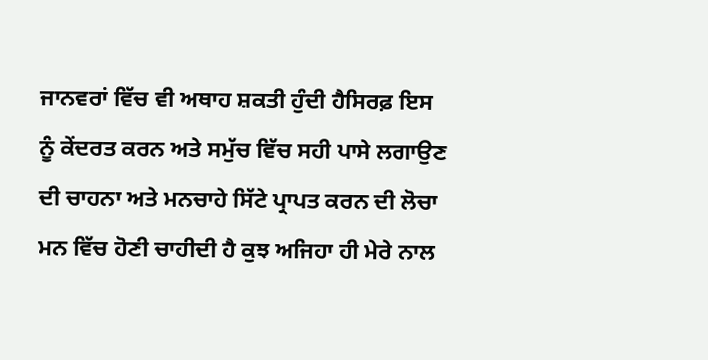ਜਾਨਵਰਾਂ ਵਿੱਚ ਵੀ ਅਥਾਹ ਸ਼ਕਤੀ ਹੁੰਦੀ ਹੈਸਿਰਫ਼ ਇਸ ਨੂੰ ਕੇਂਦਰਤ ਕਰਨ ਅਤੇ ਸਮੁੱਚ ਵਿੱਚ ਸਹੀ ਪਾਸੇ ਲਗਾਉਣ ਦੀ ਚਾਹਨਾ ਅਤੇ ਮਨਚਾਹੇ ਸਿੱਟੇ ਪ੍ਰਾਪਤ ਕਰਨ ਦੀ ਲੋਚਾ ਮਨ ਵਿੱਚ ਹੋਣੀ ਚਾਹੀਦੀ ਹੈ ਕੁਝ ਅਜਿਹਾ ਹੀ ਮੇਰੇ ਨਾਲ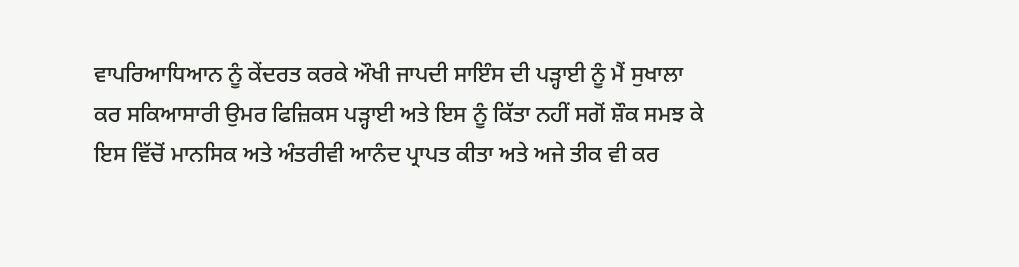ਵਾਪਰਿਆਧਿਆਨ ਨੂੰ ਕੇਂਦਰਤ ਕਰਕੇ ਔਖੀ ਜਾਪਦੀ ਸਾਇੰਸ ਦੀ ਪੜ੍ਹਾਈ ਨੂੰ ਮੈਂ ਸੁਖਾਲਾ ਕਰ ਸਕਿਆਸਾਰੀ ਉਮਰ ਫਿਜ਼ਿਕਸ ਪੜ੍ਹਾਈ ਅਤੇ ਇਸ ਨੂੰ ਕਿੱਤਾ ਨਹੀਂ ਸਗੋਂ ਸ਼ੌਕ ਸਮਝ ਕੇ ਇਸ ਵਿੱਚੋਂ ਮਾਨਸਿਕ ਅਤੇ ਅੰਤਰੀਵੀ ਆਨੰਦ ਪ੍ਰਾਪਤ ਕੀਤਾ ਅਤੇ ਅਜੇ ਤੀਕ ਵੀ ਕਰ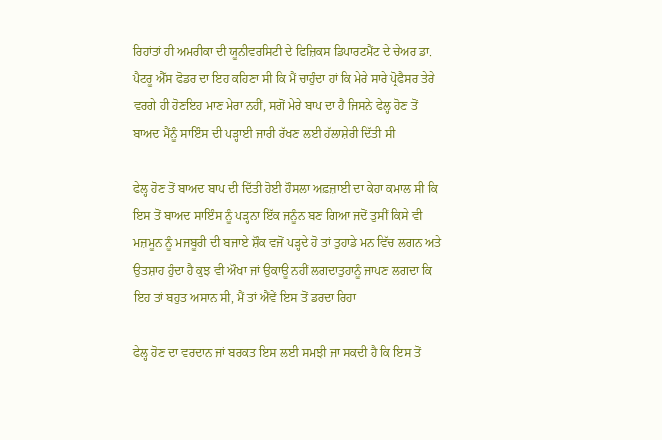ਰਿਹਾਂਤਾਂ ਹੀ ਅਮਰੀਕਾ ਦੀ ਯੂਨੀਵਰਸਿਟੀ ਦੇ ਫਿਜ਼ਿਕਸ ਡਿਪਾਰਟਮੈਂਟ ਦੇ ਚੇਅਰ ਡਾ. ਪੈਟਰੂ ਐੱਸ ਫੋਡਰ ਦਾ ਇਹ ਕਹਿਣਾ ਸੀ ਕਿ ਮੈਂ ਚਾਹੁੰਦਾ ਹਾਂ ਕਿ ਮੇਰੇ ਸਾਰੇ ਪ੍ਰੋਫੈਸਰ ਤੇਰੇ ਵਰਗੇ ਹੀ ਹੋਣਇਹ ਮਾਣ ਮੇਰਾ ਨਹੀਂ, ਸਗੋਂ ਮੇਰੇ ਬਾਪ ਦਾ ਹੈ ਜਿਸਨੇ ਫੇਲ੍ਹ ਹੋਣ ਤੋਂ ਬਾਅਦ ਮੈਂਨੂੰ ਸਾਇੰਸ ਦੀ ਪੜ੍ਹਾਈ ਜਾਰੀ ਰੱਖਣ ਲਈ ਹੱਲਾਸ਼ੇਰੀ ਦਿੱਤੀ ਸੀ

ਫੇਲ੍ਹ ਹੋਣ ਤੋਂ ਬਾਅਦ ਬਾਪ ਦੀ ਦਿੱਤੀ ਹੋਈ ਹੌਸਲਾ ਅਫ਼ਜ਼ਾਈ ਦਾ ਕੇਹਾ ਕਮਾਲ ਸੀ ਕਿ ਇਸ ਤੋਂ ਬਾਅਦ ਸਾਇੰਸ ਨੂੰ ਪੜ੍ਹਨਾ ਇੱਕ ਜਨੂੰਨ ਬਣ ਗਿਆ ਜਦੋਂ ਤੁਸੀਂ ਕਿਸੇ ਵੀ ਮਜ਼ਮੂਨ ਨੂੰ ਮਜਬੂਰੀ ਦੀ ਬਜਾਏ ਸ਼ੌਕ ਵਜੋਂ ਪੜ੍ਹਦੇ ਹੋ ਤਾਂ ਤੁਹਾਡੇ ਮਨ ਵਿੱਚ ਲਗਨ ਅਤੇ ਉਤਸ਼ਾਹ ਹੁੰਦਾ ਹੈ ਕੁਝ ਵੀ ਔਖਾ ਜਾਂ ਉਕਾਊ ਨਹੀਂ ਲਗਦਾਤੁਹਾਨੂੰ ਜਾਪਣ ਲਗਦਾ ਕਿ ਇਹ ਤਾਂ ਬਹੁਤ ਅਸਾਨ ਸੀ, ਮੈਂ ਤਾਂ ਐਂਵੇਂ ਇਸ ਤੋਂ ਡਰਦਾ ਰਿਹਾ

ਫੇਲ੍ਹ ਹੋਣ ਦਾ ਵਰਦਾਨ ਜਾਂ ਬਰਕਤ ਇਸ ਲਈ ਸਮਝੀ ਜਾ ਸਕਦੀ ਹੈ ਕਿ ਇਸ ਤੋਂ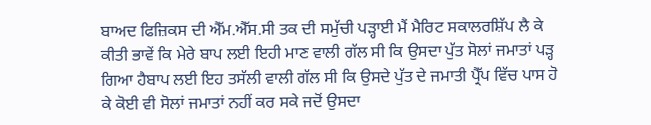ਬਾਅਦ ਫਿਜ਼ਿਕਸ ਦੀ ਐੱਮ.ਐੱਸ.ਸੀ ਤਕ ਦੀ ਸਮੁੱਚੀ ਪੜ੍ਹਾਈ ਮੈਂ ਮੈਰਿਟ ਸਕਾਲਰਸ਼ਿੱਪ ਲੈ ਕੇ ਕੀਤੀ ਭਾਵੇਂ ਕਿ ਮੇਰੇ ਬਾਪ ਲਈ ਇਹੀ ਮਾਣ ਵਾਲੀ ਗੱਲ ਸੀ ਕਿ ਉਸਦਾ ਪੁੱਤ ਸੋਲਾਂ ਜਮਾਤਾਂ ਪੜ੍ਹ ਗਿਆ ਹੈਬਾਪ ਲਈ ਇਹ ਤਸੱਲੀ ਵਾਲੀ ਗੱਲ ਸੀ ਕਿ ਉਸਦੇ ਪੁੱਤ ਦੇ ਜਮਾਤੀ ਪ੍ਰੈੱਪ ਵਿੱਚ ਪਾਸ ਹੋ ਕੇ ਕੋਈ ਵੀ ਸੋਲਾਂ ਜਮਾਤਾਂ ਨਹੀਂ ਕਰ ਸਕੇ ਜਦੋਂ ਉਸਦਾ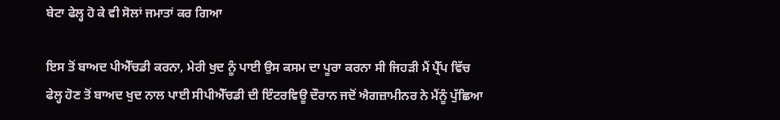ਬੇਟਾ ਫੇਲ੍ਹ ਹੋ ਕੇ ਵੀ ਸੋਲਾਂ ਜਮਾਤਾਂ ਕਰ ਗਿਆ

ਇਸ ਤੋਂ ਬਾਅਦ ਪੀਐੱਚਡੀ ਕਰਨਾ, ਮੇਰੀ ਖੁਦ ਨੂੰ ਪਾਈ ਉਸ ਕਸਮ ਦਾ ਪੂਰਾ ਕਰਨਾ ਸੀ ਜਿਹੜੀ ਮੈਂ ਪ੍ਰੈੱਪ ਵਿੱਚ ਫੇਲ੍ਹ ਹੋਣ ਤੋਂ ਬਾਅਦ ਖੁਦ ਨਾਲ ਪਾਈ ਸੀਪੀਐੱਚਡੀ ਦੀ ਇੰਟਰਵਿਊ ਦੌਰਾਨ ਜਦੋਂ ਐਗਜ਼ਾਮੀਨਰ ਨੇ ਮੈਂਨੂੰ ਪੁੱਛਿਆ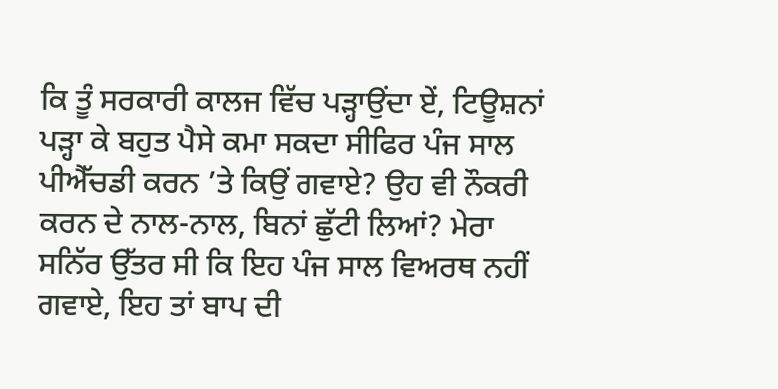ਕਿ ਤੂੰ ਸਰਕਾਰੀ ਕਾਲਜ ਵਿੱਚ ਪੜ੍ਹਾਉਂਦਾ ਏਂ, ਟਿਊਸ਼ਨਾਂ ਪੜ੍ਹਾ ਕੇ ਬਹੁਤ ਪੈਸੇ ਕਮਾ ਸਕਦਾ ਸੀਫਿਰ ਪੰਜ ਸਾਲ ਪੀਐੱਚਡੀ ਕਰਨ ’ਤੇ ਕਿਉਂ ਗਵਾਏ? ਉਹ ਵੀ ਨੌਕਰੀ ਕਰਨ ਦੇ ਨਾਲ-ਨਾਲ, ਬਿਨਾਂ ਛੁੱਟੀ ਲਿਆਂ? ਮੇਰਾ ਸਨਿੱਰ ਉੱਤਰ ਸੀ ਕਿ ਇਹ ਪੰਜ ਸਾਲ ਵਿਅਰਥ ਨਹੀਂ ਗਵਾਏ, ਇਹ ਤਾਂ ਬਾਪ ਦੀ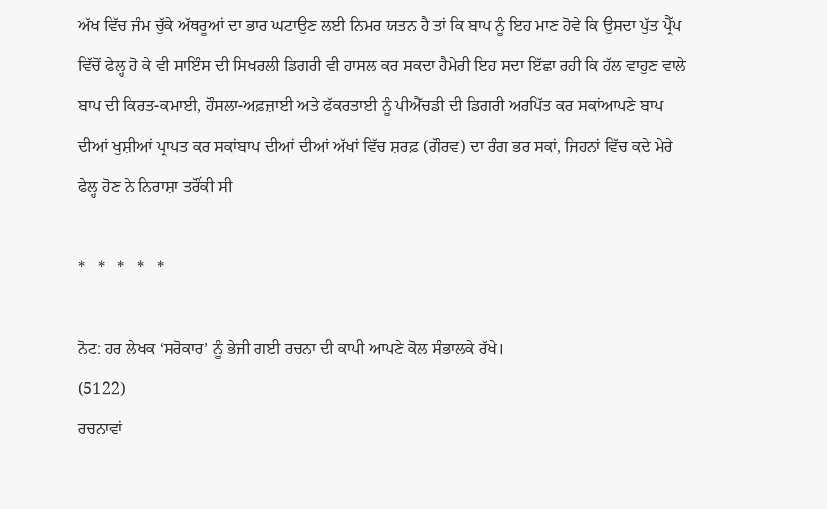ਅੱਖ ਵਿੱਚ ਜੰਮ ਚੁੱਕੇ ਅੱਥਰੂਆਂ ਦਾ ਭਾਰ ਘਟਾਉਣ ਲਈ ਨਿਮਰ ਯਤਨ ਹੈ ਤਾਂ ਕਿ ਬਾਪ ਨੂੰ ਇਹ ਮਾਣ ਹੋਵੇ ਕਿ ਉਸਦਾ ਪੁੱਤ ਪ੍ਰੈੱਪ ਵਿੱਚੋਂ ਫੇਲ੍ਹ ਹੋ ਕੇ ਵੀ ਸਾਇੰਸ ਦੀ ਸਿਖਰਲੀ ਡਿਗਰੀ ਵੀ ਹਾਸਲ ਕਰ ਸਕਦਾ ਹੈਮੇਰੀ ਇਹ ਸਦਾ ਇੱਛਾ ਰਹੀ ਕਿ ਹੱਲ ਵਾਹੁਣ ਵਾਲੇ ਬਾਪ ਦੀ ਕਿਰਤ-ਕਮਾਈ, ਹੌਸਲਾ-ਅਫ਼ਜ਼ਾਈ ਅਤੇ ਫੱਕਰਤਾਈ ਨੂੰ ਪੀਐੱਚਡੀ ਦੀ ਡਿਗਰੀ ਅਰਪਿੱਤ ਕਰ ਸਕਾਂਆਪਣੇ ਬਾਪ ਦੀਆਂ ਖੁਸ਼ੀਆਂ ਪ੍ਰਾਪਤ ਕਰ ਸਕਾਂਬਾਪ ਦੀਆਂ ਦੀਆਂ ਅੱਖਾਂ ਵਿੱਚ ਸ਼ਰਫ਼ (ਗੌਰਵ) ਦਾ ਰੰਗ ਭਰ ਸਕਾਂ, ਜਿਹਨਾਂ ਵਿੱਚ ਕਦੇ ਮੇਰੇ ਫੇਲ੍ਹ ਹੋਣ ਨੇ ਨਿਰਾਸ਼ਾ ਤਰੌਂਕੀ ਸੀ

*   *   *   *   *

ਨੋਟ: ਹਰ ਲੇਖਕ ‘ਸਰੋਕਾਰ’ ਨੂੰ ਭੇਜੀ ਗਈ ਰਚਨਾ ਦੀ ਕਾਪੀ ਆਪਣੇ ਕੋਲ ਸੰਭਾਲਕੇ ਰੱਖੇ।
(5122)
ਰਚਨਾਵਾਂ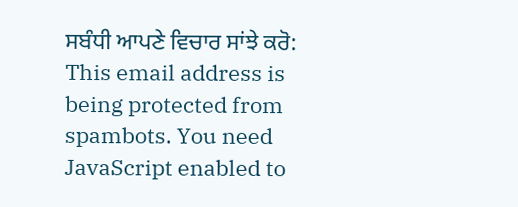ਸਬੰਧੀ ਆਪਣੇ ਵਿਚਾਰ ਸਾਂਝੇ ਕਰੋ: This email address is being protected from spambots. You need JavaScript enabled to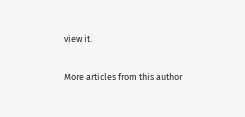view it.

More articles from this author